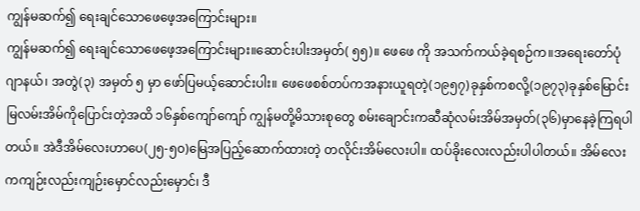ကျွန်မဆက်၍ ရေးချင်သောဖေဖေ့အကြောင်းများ။
ကျွန်မဆက်၍ ရေးချင်သောဖေဖေ့အကြောင်းများ။ဆောင်းပါးအမှတ်( ၅၅)။ ဖေဖေ ကို အသက်ကယ်ခဲ့ရစဉ်က။အရေးတော်ပုံဂျာနယ်၊ အတွဲ(၃) အမှတ် ၅ မှာ ဖော်ပြမယ့်ဆောင်းပါး။ ဖေဖေစစ်တပ်ကအနားယူရတဲ့(၁၉၅၇)ခုနှစ်ကစလို့(၁၉၇၃)ခုနှစ်မြောင်းမြလမ်းအိမ်ကိုပြောင်းတဲ့အထိ ၁၆နှစ်ကျော်ကျော် ကျွန်မတို့မိသားစုတွေ စမ်းချောင်းကဆီဆုံလမ်းအိမ်အမှတ်(၃၆)မှာနေခဲ့ကြရပါတယ်။ အဲဒီအိမ်လေးဟာပေ(၂၅-၅၀)မြေအပြည့်ဆောက်ထားတဲ့ တလိုင်းအိမ်လေးပါ။ ထပ်ခိုးလေးလည်းပါပါတယ်။ အိမ်လေးကကျဉ်းလည်းကျဉ်းမှောင်လည်းမှောင်၊ ဒီ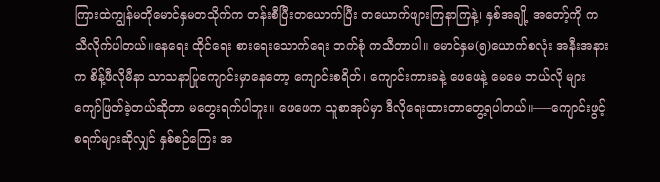ကြားထဲကျွန်မတိုမောင်နှမတသိုက်က တန်းစီပြီးတယောက်ပြီး တယောက်ဖျားကြနာကြနဲ့၊ နှစ်အချို့ အတော့်ကို ကသီလိုက်ပါတယ်။နေရေး ထိုင်ရေး စားရေးသောက်ရေး ဘက်စုံ ကသီတာပါ။ မောင်နှမ(၅)ယောက်စလုံး အနီးအနားက စိန့်ဖီလိုမီနာ သာသနာပြုကျောင်းမှာနေတော့ ကျောင်းစရိတ်၊ ကျောင်းကားခနဲ့ ဖေဖေနဲ့ မေမေ ဘယ်လို များကျော်ဖြတ်ခဲ့တယ်ဆိုတာ မတွေးရက်ပါဘူး။ ဖေဖေက သူစာအုပ်မှာ ဒီလိုရေးထားတာတွေ့ရပါတယ်။—–ကျောင်းဖွင့်စရက်များဆိုလျှင် နှစ်စဉ်ကြေး အ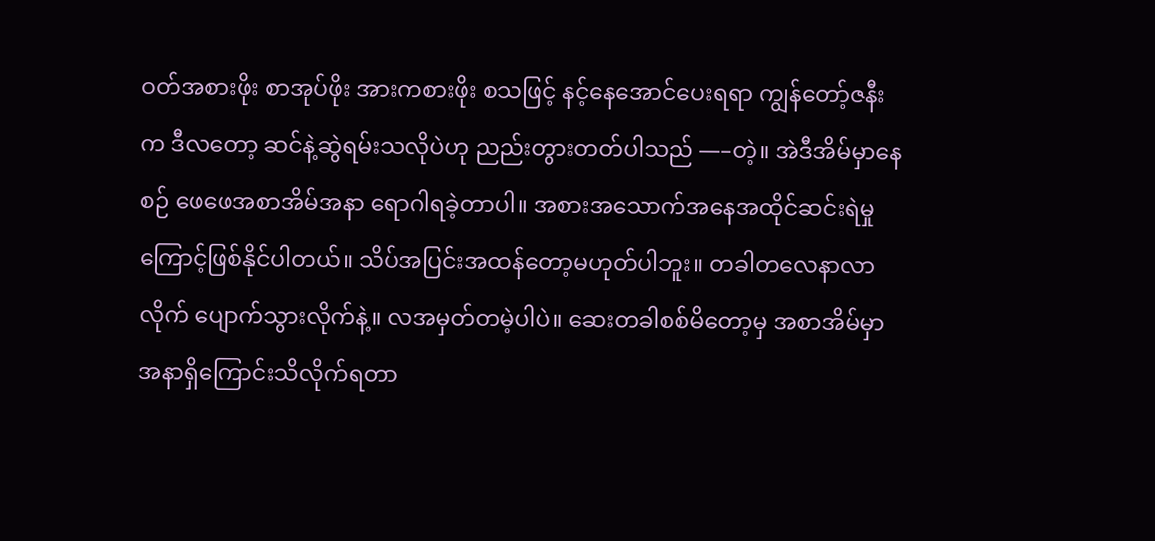ဝတ်အစားဖိုး စာအုပ်ဖိုး အားကစားဖိုး စသဖြင့် နင့်နေအောင်ပေးရရာ ကျွန်တော့်ဇနီး က ဒီလတော့ ဆင်နဲ့ဆွဲရမ်းသလိုပဲဟု ညည်းတွားတတ်ပါသည် —–တဲ့။ အဲဒီအိမ်မှာနေစဉ် ဖေဖေအစာအိမ်အနာ ရောဂါရခဲ့တာပါ။ အစားအသောက်အနေအထိုင်ဆင်းရဲမှုကြောင့်ဖြစ်နိုင်ပါတယ်။ သိပ်အပြင်းအထန်တော့မဟုတ်ပါဘူး။ တခါတလေနာလာလိုက် ပျောက်သွားလိုက်နဲ့။ လအမှတ်တမဲ့ပါပဲ။ ဆေးတခါစစ်မိတော့မှ အစာအိမ်မှာအနာရှိကြောင်းသိလိုက်ရတာ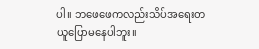ပါ။ ဘဖေဖေကလည်းသိပ်အရေးတယူပြောမနေပါဘူး။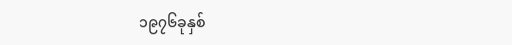၁၉၇၆ခုနှစ်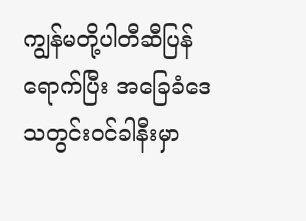ကျွန်မတို့ပါတီဆီပြန်ရောက်ပြီး အခြေခံဒေသတွင်းဝင်ခါနီးမှာ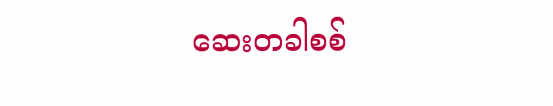ဆေးတခါစစ်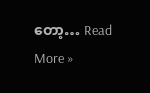တော့… Read More »